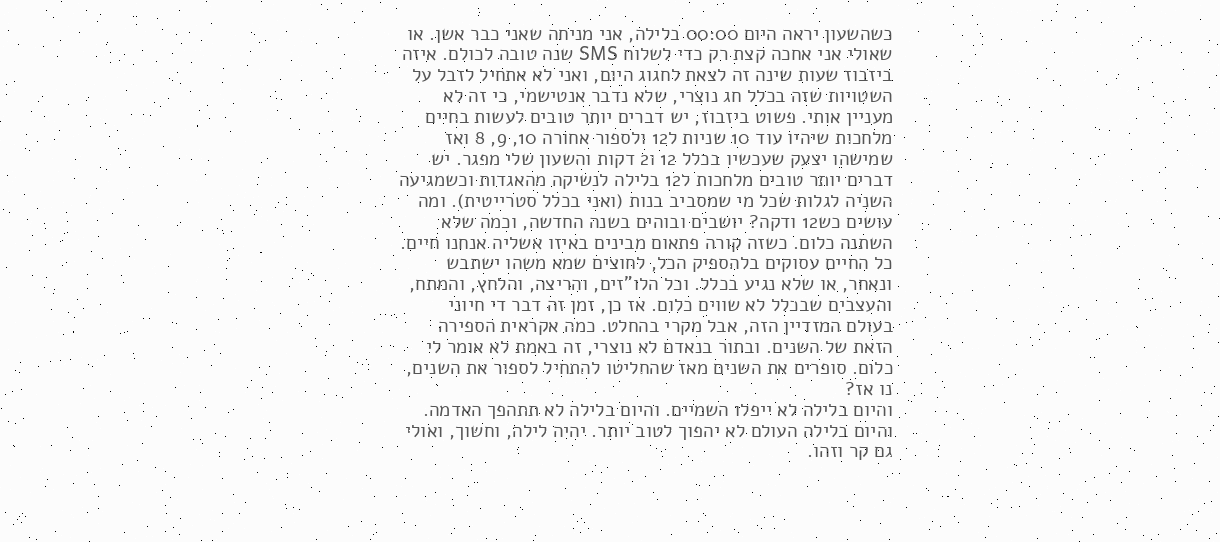כשהשעון יראה היום 00:00 בלילה, אני מניחה שאני כבר אשן. או שאולי אני אחכה קצת רק כדי לשלוח SMS שנה טובה לכולם. איזה ביזבוז שעות שינה זה לצאת לחגוג היום, ואני לא אתחיל לזבל על השטויות שזה בכלל חג נוצרי, שלא נדבר אנטישמי, כי זה לא מעניין אותי. פשוט ביזבוז, יש דברים יותר טובים לעשות בחיים מלחכות שיהיו עוד 10 שניות ל12 ולספור אחורה 10, 9, 8 ואז שמישהו יצעק שעכשיו בכלל 12 ו2 דקות והשעון שלי מפגר. יש דברים יותר טובים מלחכות ל12 בלילה לנשיקה מהאגדות וכשמגיעה השניה לגלות שכל מי שמסביב בנות (ואני בכלל סטרייטית). ומה עושים כש12 ודקה? יושבים ובוהים בשנה החדשה, וכמה שלא השתנה כלום. כשזה קורה פתאום מבינים באיזו אשליה אנחנו חיים. כל החיים עסוקים בלהספיק הכל, לחוצים שמא משהו ישתבש ונאחר, או שלא נגיע בכלל. וכל הלו"זים, והריצה, והלחץ, והמתח, והעצבים שבכלל לא שווים כלום. אז כן, זמן זה דבר די חיוני בעולם המזדיין הזה, אבל מקרי בהחלט. כמה אקראית הספירה הזאת של השנים. ובתור בנאדם לא נוצרי, זה באמת לא אומר לי כלום. סופרים את השנים מאז שהחליטו להתחיל לספור את השנים, נו אז?
והיום בלילה לא ייפלו השמיים. והיום בלילה לא תתהפך האדמה. והיום בלילה העולם לא יהפוך לטוב יותר. יהיה לילה, וחשוך, ואולי גם קר וזהו.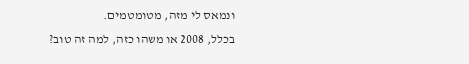ונמאס לי מזה, מטומטמים.
בכלל, 2008 או משהו כזה, למה זה טוב?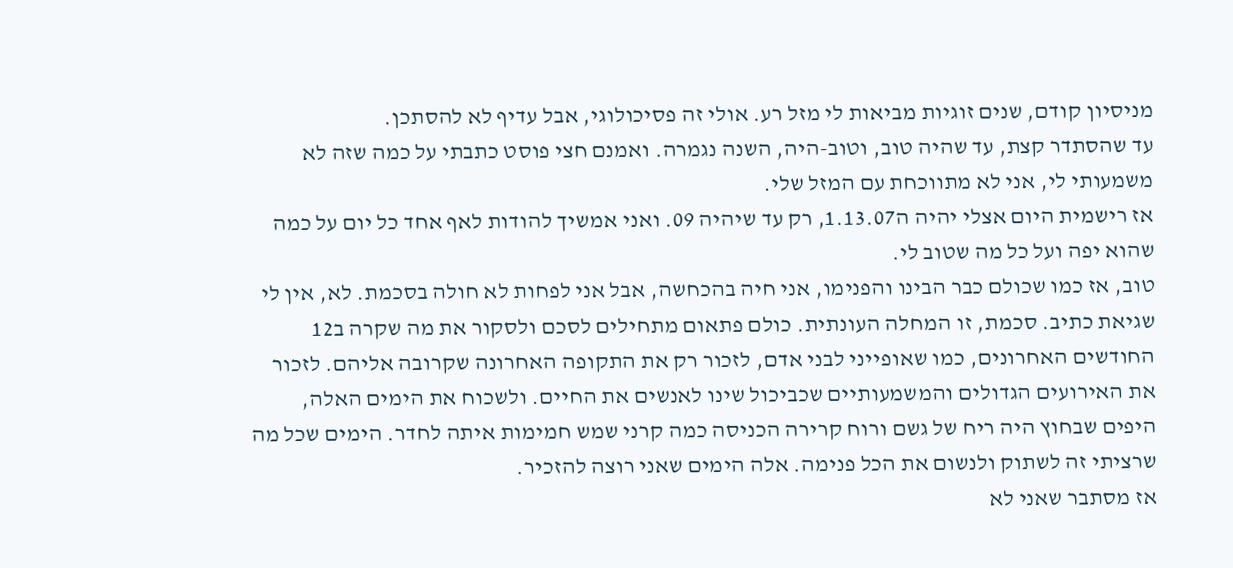מניסיון קודם, שנים זוגיות מביאות לי מזל רע. אולי זה פסיכולוגי, אבל עדיף לא להסתכן.
עד שהסתדר קצת, עד שהיה טוב, וטוב-היה, השנה נגמרה. ואמנם חצי פוסט כתבתי על כמה שזה לא משמעותי לי, אני לא מתווכחת עם המזל שלי.
אז רישמית היום אצלי יהיה ה1.13.07, רק עד שיהיה 09. ואני אמשיך להודות לאף אחד כל יום על כמה שהוא יפה ועל כל מה שטוב לי.
טוב, אז כמו שכולם כבר הבינו והפנימו, אני חיה בהכחשה, אבל אני לפחות לא חולה בסכמת. לא, אין לי שגיאת כתיב. סכמת, זו המחלה העונתית. כולם פתאום מתחילים לסכם ולסקור את מה שקרה ב12 החודשים האחרונים, כמו שאופייני לבני אדם, לזכור רק את התקופה האחרונה שקרובה אליהם. לזכור את האירועים הגדולים והמשמעותיים שכביכול שינו לאנשים את החיים. ולשכוח את הימים האלה, היפים שבחוץ היה ריח של גשם ורוח קרירה הכניסה כמה קרני שמש חמימות איתה לחדר. הימים שכל מה שרציתי זה לשתוק ולנשום את הכל פנימה. אלה הימים שאני רוצה להזכיר.
אז מסתבר שאני לא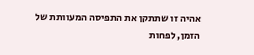אהיה זו שתתקן את התפיסה המעוותת של הזמן, לפחות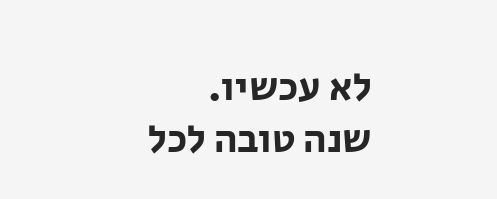לא עכשיו.
שנה טובה לכל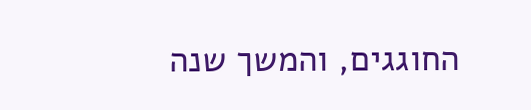החוגגים, והמשך שנה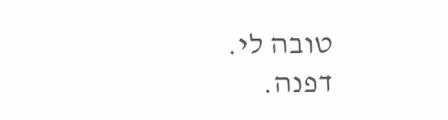טובה לי.
דפנה.